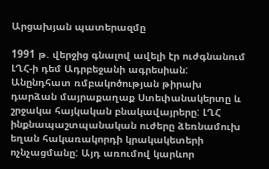Արցախյան պատերազմը

1991 թ. վերջից գնալով ավելի էր ուժգնանում ԼՂՀ-ի դեմ Ադրբեջանի ագրեսիան: Անընդհատ ռմբակոծության թիրախ դարձան մայրաքաղաք Ստեփանակերտը և շրջակա հայկական բնակավայրերը: ԼՂՀ ինքնապաշտպանական ուժերը ձեռնամուխ եղան հակառակորդի կրակակետերի ոչնչացմանը: Այդ առումով կարևոր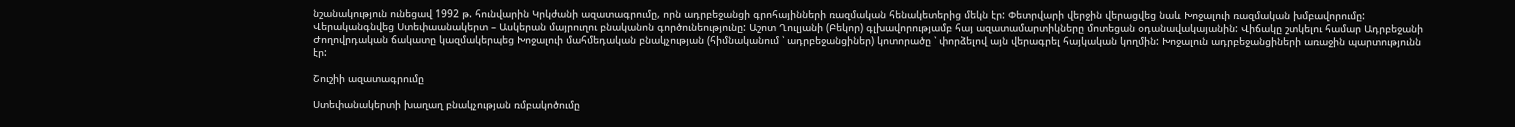նշանակություն ունեցավ 1992 թ. հունվարին Կրկժանի ազատագրումը, որն ադրբեջանցի գրոհայինների ռազմական հենակետերից մեկն էր: Փետրվարի վերջին վերացվեց նաև Խոջալուի ռազմական խմբավորումը: Վերականգնվեց Ստեփաանակերտ – Ասկերան մայրուղու բնականոն գործունեությունը: Աշոտ Ղուլյանի (Բեկոր) գլխավորությամբ հայ ազատամարտիկները մոտեցան օդանավակայանին: Վիճակը շտկելու համար Ադրբեջանի Ժողովրդական ճակատը կազմակերպեց Խոջալուի մահմեդական բնակչության (հիմնականում ՝ ադրբեջանցիներ) կոտորածը ՝ փորձելով այն վերագրել հայկական կողմին: Խոջալուն ադրբեջանցիների առաջին պարտությունն էր:

Շուշիի ազատագրումը

Ստեփանակերտի խաղաղ բնակչության ռմբակոծումը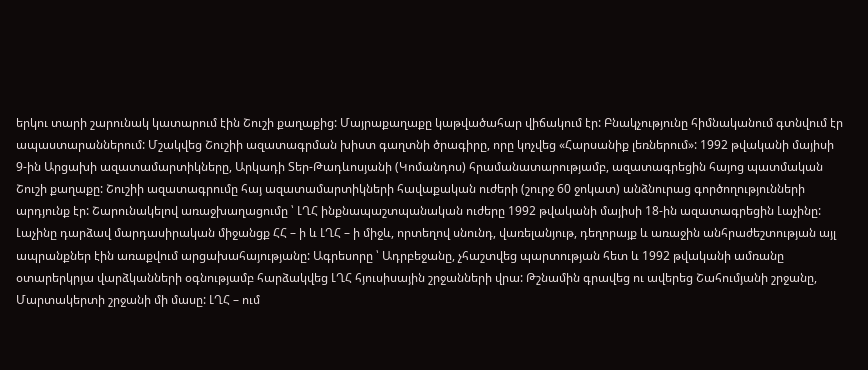երկու տարի շարունակ կատարում էին Շուշի քաղաքից: Մայրաքաղաքը կաթվածահար վիճակում էր: Բնակչությունը հիմնականում գտնվում էր ապաստարաններում: Մշակվեց Շուշիի ազատագրման խիստ գաղտնի ծրագիրը, որը կոչվեց «Հարսանիք լեռներում»: 1992 թվականի մայիսի 9-ին Արցախի ազատամարտիկները, Արկադի Տեր-Թադևոսյանի (Կոմանդոս) հրամանատարությամբ, ազատագրեցին հայոց պատմական Շուշի քաղաքը: Շուշիի ազատագրումը հայ ազատամարտիկների հավաքական ուժերի (շուրջ 60 ջոկատ) անձնուրաց գործողությունների արդյունք էր: Շարունակելով առաջխաղացումը ՝ ԼՂՀ ինքնապաշտպանական ուժերը 1992 թվականի մայիսի 18-ին ազատագրեցին Լաչինը: Լաչինը դարձավ մարդասիրական միջանցք ՀՀ – ի և ԼՂՀ – ի միջև, որտեղով սնունդ, վառելանյութ, դեղորայք և առաջին անհրաժեշտության այլ ապրանքներ էին առաքվում արցախահայությանը: Ագրեսորը ՝ Ադրբեջանը, չհաշտվեց պարտության հետ և 1992 թվականի ամռանը օտարերկրյա վարձկանների օգնությամբ հարձակվեց ԼՂՀ հյուսիսային շրջանների վրա: Թշնամին գրավեց ու ավերեց Շահումյանի շրջանը, Մարտակերտի շրջանի մի մասը: ԼՂՀ – ում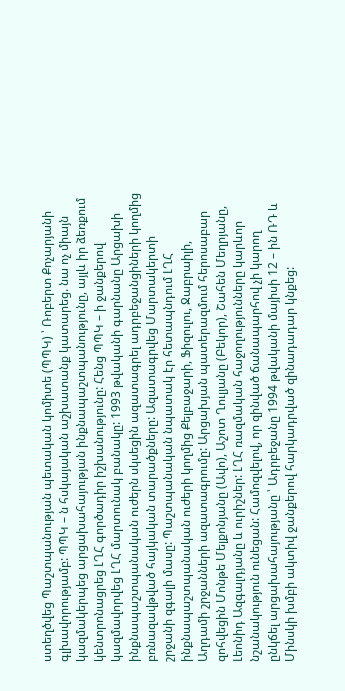ստեղծվեց Պաշտպանության պետական կոմիտե (ՊՊԿ) ՝ Ռոբերտ Քոչարյանի գլխավորությամբ: ՊՊԿ – ն հսկայական աշխատանք կատարեց. նա ոչ միայն կազմակերպեց արցախահայության ինքնապաշտպանությունը, այլև իր ձեռքում կենտրոնացրեց ԼՂՀ գործադիր իշխանությունը: Հենց ՊՊԿ – ի ջանքերով կազմավորվեց ԼՂՀ մարտունակ բանակը: 1993 թվականի գարնանը Արցախի ինքնապաշտպանական ուժերն սկսեցին ազատագրել ադրբեջանցիների կողմից բռնազավթված հայկական տարածքները: Ազատագրվեց Մարտակերտի շրջանի զգալի մասը: Պաշտպանական նպատակ էր հետապնդում ԼՂՀ ինքնապաշտպանական ուժերի կողմից Քելբաջարի, Ֆիզուլու, Ջաբրաիլի, Աղդամի շրջանների ազատագրումը: Արցախյան պատերազմում հերոսաբար զոհվեցին Մոնթե Մելքոնյանը (Ավո), Աշոտ Ղուլյանը (Բեկոր), Շահեն Մեղրյանը, Լեոնիդ Ազգալդյանը և ուրիշներ: ԼՂՀ ռազմական հաջողությունները կարևոր նշանակություն ունեցան: Համոզվելով, որ զինված ճանապարհով չի կարող ընկճել արցախահայությանը ՝ Ադրբեջանը 1994 թվականի մայիսի 12 – ին ՌԴ և Մինսկի խմբի ակտիվ ջանքերով հարկադրված զինադադար կնքեց: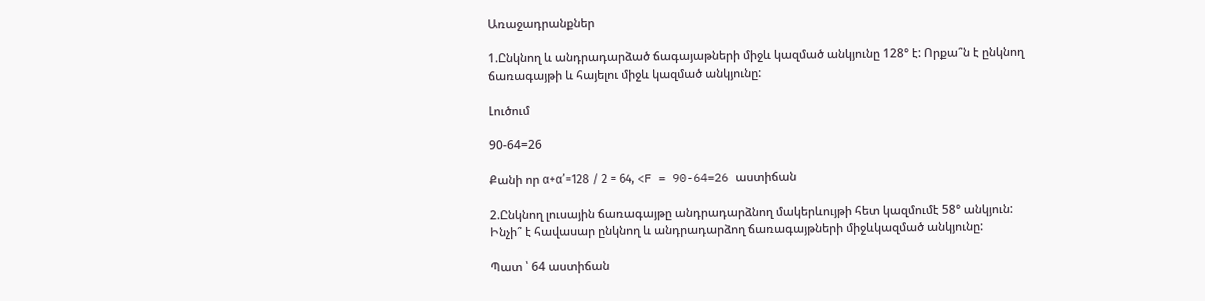Առաջադրանքներ

1.Ընկնող և անդրադարձած ճագայաթների միջև կազմած անկյունը 128° է: Որքա՞ն է ընկնող ճառագայթի և հայելու միջև կազմած անկյունը:

Լուծում

90-64=26

Քանի որ α+α’=128 / 2 = 64, <F = 90-64=26 աստիճան

2.Ընկնող լուսային ճառագայթը անդրադարձնող մակերևույթի հետ կազմումէ 58° անկյուն: Ինչի՞ է հավասար ընկնող և անդրադարձող ճառագայթների միջևկազմած անկյունը:

Պատ ՝ 64 աստիճան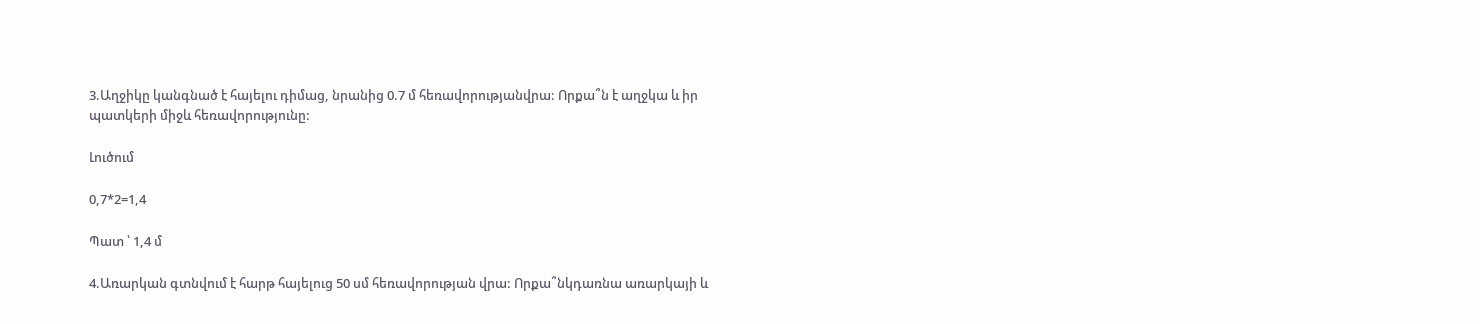3.Աղջիկը կանգնած է հայելու դիմաց, նրանից 0.7 մ հեռավորությանվրա: Որքա՞ն է աղջկա և իր պատկերի միջև հեռավորությունը:

Լուծում

0,7*2=1,4

Պատ ՝ 1,4 մ

4.Առարկան գտնվում է հարթ հայելուց 50 սմ հեռավորության վրա: Որքա՞նկդառնա առարկայի և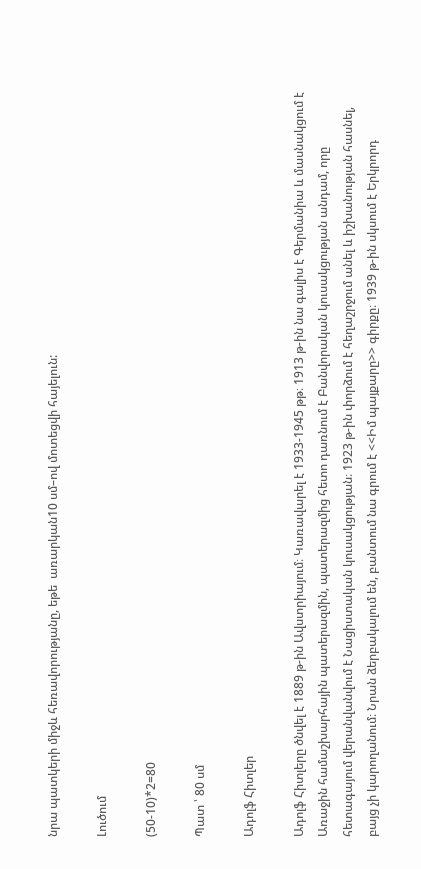նրա պատկերի միջև հեռավորությանը, եթե  առարկան10 սմ–ով մոտեցվի հայելուն:

Լուծում

(50-10)*2=80

Պատ ՝ 80 սմ

Ադոլֆ Հիտլեր

Ադոլֆ Հիտլերը ծնվել է 1889 թ-ին Ավստրիայում։ Կառավարել է 1933-1945 թթ։ 1913 թ-ին նա գալիս է Գերմանիա և մասնակցում է Առաջին համաշխարհային պատերազմին, պատերազմից հետո դառնում է Բանվորական կուսակցության անդամ, որը հետագայում վերանվանվում է Նացիստական կուսակցության։ 1923 թ-ին փորձում է հեղաշրջում անել և իշխանության հասնել, բայց չի կարողանում։ Նրան ձերբակալում են, բանտում նա գրում է <<Իմ պայքարը>> գիրքը։ 1939 թ-ին սկսում է Երկրորդ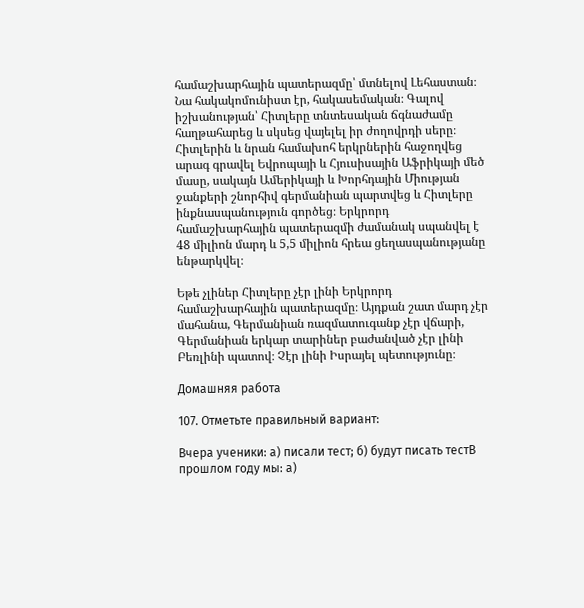համաշխարհային պատերազմը՝ մտնելով Լեհաստան։ Նա հակակոմունիստ էր, հակասեմական։ Գալով իշխանության՝ Հիտլերը տնտեսական ճգնաժամը հաղթահարեց և սկսեց վայելել իր ժողովրդի սերը։ Հիտլերին և նրան համախոհ երկրներին հաջողվեց արագ գրավել Եվրոպայի և Հյուսիսային Աֆրիկայի մեծ մասը, սակայն Ամերիկայի և Խորհդային Միության ջանքերի շնորհիվ գերմանիան պարտվեց և Հիտլերը ինքնասպանություն գործեց։ Երկրորդ համաշխարհային պատերազմի ժամանակ սպանվել է 48 միլիոն մարդ և 5,5 միլիոն հրեա ցեղասպանությանը ենթարկվել։

Եթե չլիներ Հիտլերը չէր լինի Երկրորդ համաշխարհային պատերազմը։ Այդքան շատ մարդ չէր մահանա, Գերմանիան ռազմատուգանք չէր վճարի, Գերմանիան երկար տարիներ բաժանված չէր լինի Բեռլինի պատով։ Չէր լինի Իսրայել պետությունը։

Домашняя работа

107. Отметьте правильный вариант:

Вчера ученики: а) писали тест; б) будут писать тестВ прошлом году мы: а)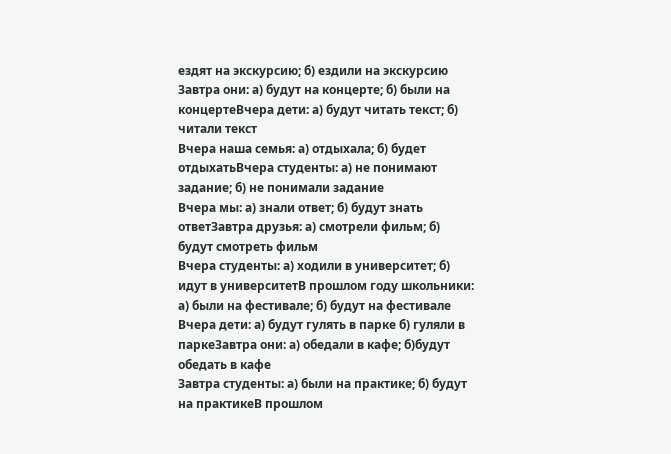ездят на экскурсию; б) ездили на экскурсию
Завтра они: а) будут на концерте; б) были на концертеВчера дети: а) будут читать текст; б) читали текст
Вчера наша семья: а) отдыхала; б) будет отдыхатьВчера студенты: а) не понимают задание; б) не понимали задание
Вчера мы: а) знали ответ; б) будут знать ответЗавтра друзья: а) смотрели фильм; б) будут смотреть фильм
Вчера студенты: а) ходили в университет; б) идут в университетВ прошлом году школьники: а) были на фестивале; б) будут на фестивале
Вчера дети: а) будут гулять в парке б) гуляли в паркеЗавтра они: а) обедали в кафе; б)будут обедать в кафе
Завтра студенты: а) были на практике; б) будут на практикеВ прошлом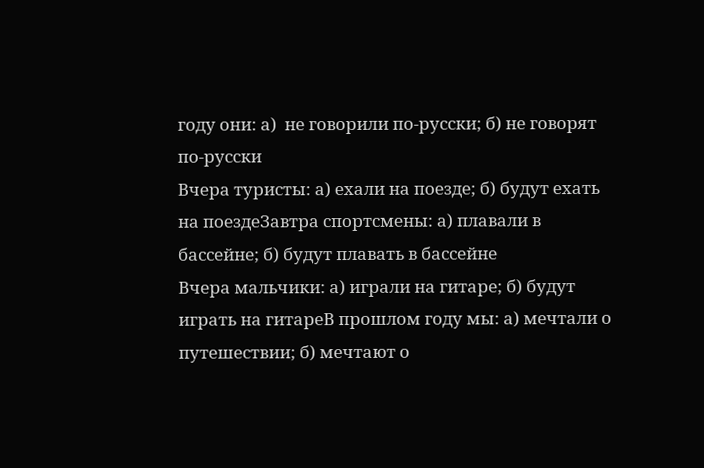году они: а)  не говорили по-русски; б) не говорят по-русски
Вчера туристы: а) ехали на поезде; б) будут ехать на поездеЗавтра спортсмены: а) плавали в бассейне; б) будут плавать в бассейне
Вчера мальчики: а) играли на гитаре; б) будут играть на гитареВ прошлом году мы: а) мечтали о путешествии; б) мечтают о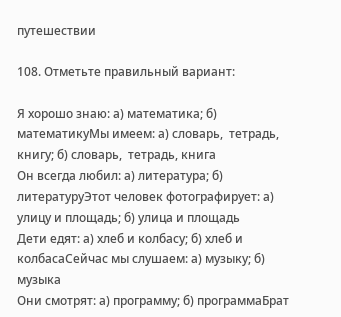путешествии

108. Отметьте правильный вариант:

Я хорошо знаю: а) математика; б) математикуМы имеем: а) словарь,  тетрадь, книгу; б) словарь,  тетрадь, книга
Он всегда любил: а) литература; б) литературуЭтот человек фотографирует: а) улицу и площадь; б) улица и площадь
Дети едят: а) хлеб и колбасу; б) хлеб и колбасаСейчас мы слушаем: а) музыку; б) музыка
Они смотрят: а) программу; б) программаБрат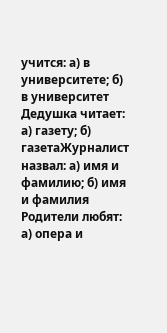учится: а) в университете; б) в университет
Дедушка читает: а) газету; б) газетаЖурналист назвал: а) имя и фамилию; б) имя и фамилия
Родители любят: а) опера и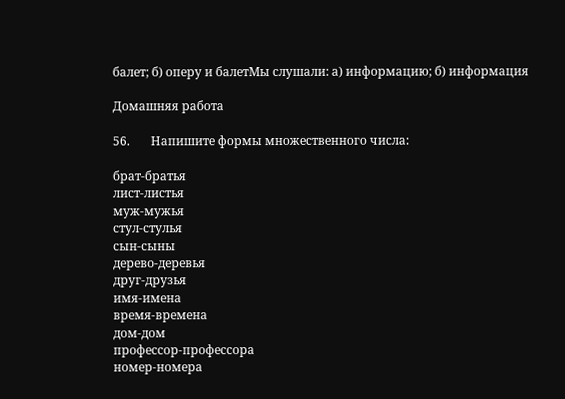балет; б) оперу и балетМы слушали: а) информацию; б) информация

Домашняя работа

56.       Напишите формы множественного числа:

брат-братья
лист-листья
муж-мужья
стул-стулья
сын-сыны
дерево-деревья
друг-друзья
имя-имена
время-времена
дом-дом
профессор-профессора
номер-номера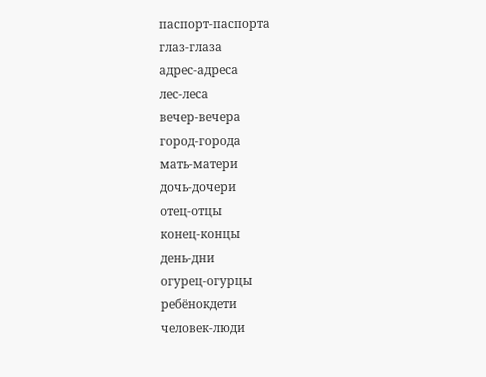паспорт-паспорта
глаз-глаза
адрес-адреса
лес-леса
вечер-вечера
город-города
мать-матери
дочь-дочери
отец-отцы
конец-концы
день-дни
огурец-огурцы
ребёнокдети
человек-люди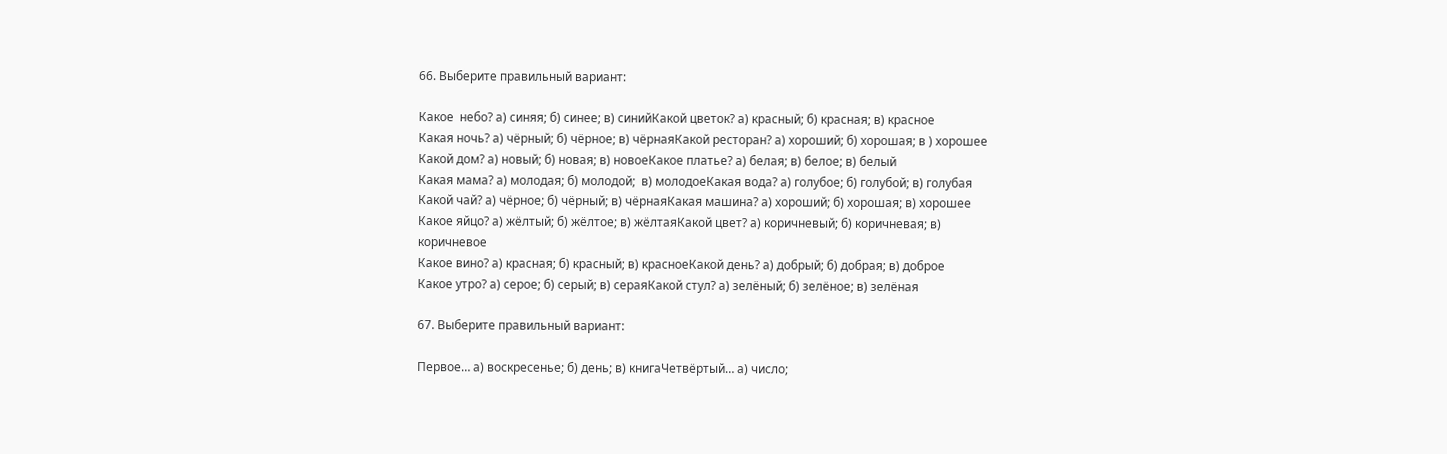66. Выберите правильный вариант:

Какое  небо? а) синяя; б) синее; в) синийКакой цветок? а) красный; б) красная; в) красное
Какая ночь? а) чёрный; б) чёрное; в) чёрнаяКакой ресторан? а) хороший; б) хорошая; в ) хорошее
Какой дом? а) новый; б) новая; в) новоеКакое платье? а) белая; в) белое; в) белый
Какая мама? а) молодая; б) молодой;  в) молодоеКакая вода? а) голубое; б) голубой; в) голубая
Какой чай? а) чёрное; б) чёрный; в) чёрнаяКакая машина? а) хороший; б) хорошая; в) хорошее
Какое яйцо? а) жёлтый; б) жёлтое; в) жёлтаяКакой цвет? а) коричневый; б) коричневая; в) коричневое
Какое вино? а) красная; б) красный; в) красноеКакой день? а) добрый; б) добрая; в) доброе
Какое утро? а) серое; б) серый; в) сераяКакой стул? а) зелёный; б) зелёное; в) зелёная

67. Выберите правильный вариант:

Первое… а) воскресенье; б) день; в) книгаЧетвёртый… а) число;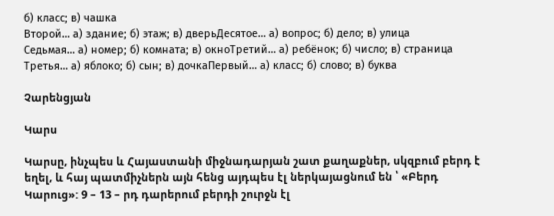б) класс; в) чашка
Второй… а) здание; б) этаж; в) дверьДесятое… а) вопрос; б) дело; в) улица
Седьмая… а) номер; б) комната; в) окноТретий… а) ребёнок; б) число; в) страница
Третья… а) яблоко; б) сын; в) дочкаПервый… а) класс; б) слово; в) буква

Չարենցյան

Կարս

Կարսը, ինչպես և Հայաստանի միջնադարյան շատ քաղաքներ, սկզբում բերդ է եղել, և հայ պատմիչներն այն հենց այդպես էլ ներկայացնում են ՝ «Բերդ Կարուց»: 9 – 13 – րդ դարերում բերդի շուրջն էլ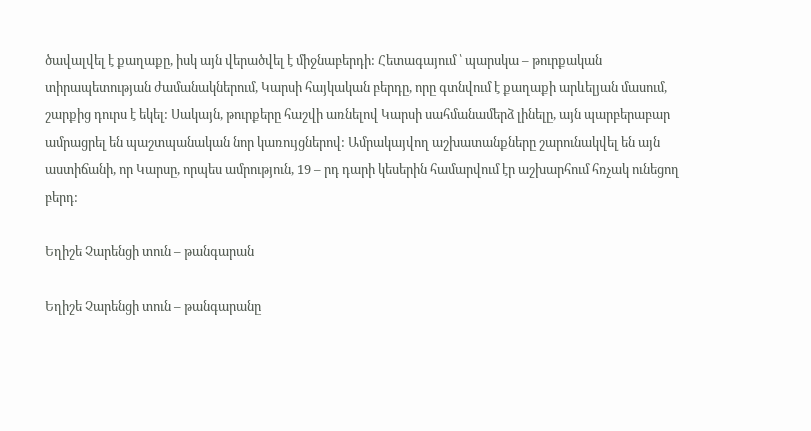ծավալվել է քաղաքը, իսկ այն վերածվել է միջնաբերդի: Հետագայում ՝ պարսկա – թուրքական տիրապետության ժամանակներում, Կարսի հայկական բերդը, որը գտնվում է քաղաքի արևելյան մասում, շարքից դուրս է եկել: Սակայն, թուրքերը հաշվի առնելով Կարսի սահմանամերձ լինելը, այն պարբերաբար ամրացրել են պաշտպանական նոր կառույցներով: Ամրակայվող աշխատանքները շարունակվել են այն աստիճանի, որ Կարսը, որպես ամրություն, 19 – րդ դարի կեսերին համարվում էր աշխարհում հռչակ ունեցող բերդ:

Եղիշե Չարենցի տուն – թանգարան

Եղիշե Չարենցի տուն – թանգարանը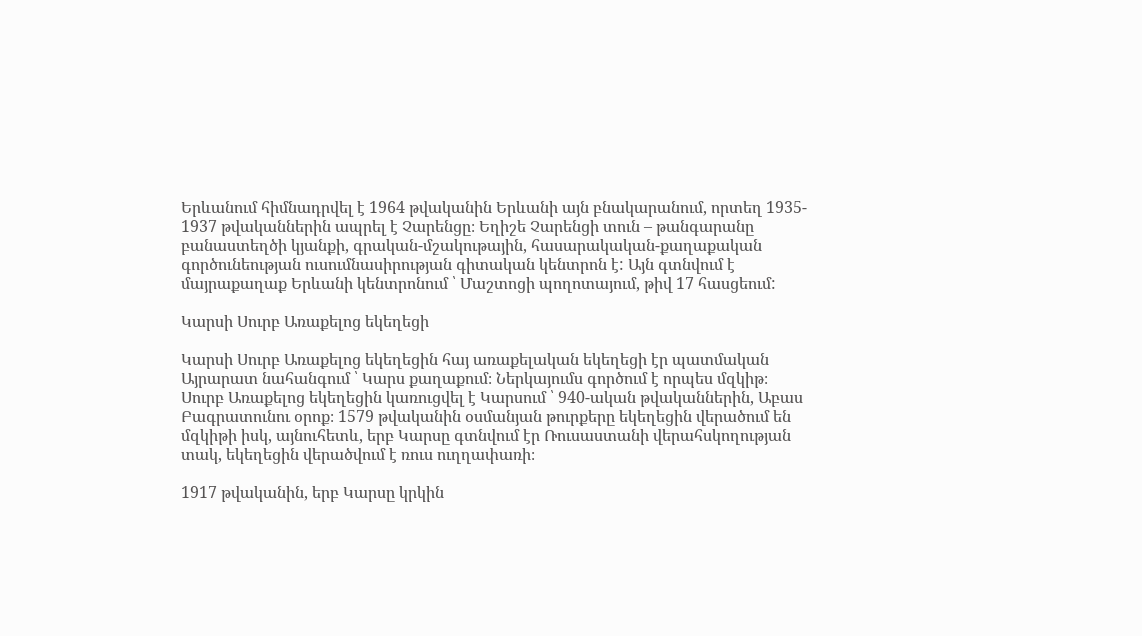Երևանում հիմնադրվել է 1964 թվականին Երևանի այն բնակարանում, որտեղ 1935- 1937 թվականներին ապրել է Չարենցը։ Եղիշե Չարենցի տուն – թանգարանը բանաստեղծի կյանքի, գրական-մշակութային, հասարակական-քաղաքական գործունեության ուսումնասիրության գիտական կենտրոն է: Այն գտնվում է մայրաքաղաք Երևանի կենտրոնում ՝ Մաշտոցի պողոտայում, թիվ 17 հասցեում:

Կարսի Սուրբ Առաքելոց եկեղեցի

Կարսի Սուրբ Առաքելոց եկեղեցին հայ առաքելական եկեղեցի էր պատմական Այրարատ նահանգում ՝ Կարս քաղաքում։ Ներկայումս գործում է որպես մզկիթ։ Սուրբ Առաքելոց եկեղեցին կառուցվել է Կարսում ՝ 940-ական թվականներին, Աբաս Բագրատունու օրոք։ 1579 թվականին օսմանյան թուրքերը եկեղեցին վերածում են մզկիթի իսկ, այնուհետև, երբ Կարսը գտնվում էր Ռուսաստանի վերահսկողության տակ, եկեղեցին վերածվում է ռուս ուղղափառի։

1917 թվականին, երբ Կարսը կրկին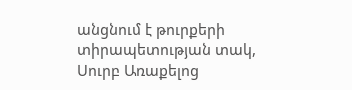անցնում է թուրքերի տիրապետության տակ, Սուրբ Առաքելոց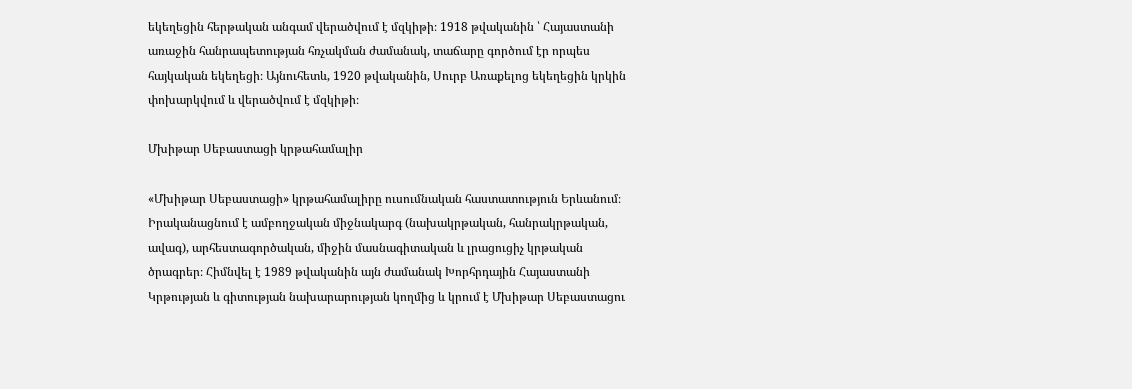եկեղեցին հերթական անգամ վերածվում է մզկիթի։ 1918 թվականին ՝ Հայաստանի առաջին հանրապետության հռչակման ժամանակ, տաճարը գործում էր որպես հայկական եկեղեցի։ Այնուհետև, 1920 թվականին, Սուրբ Առաքելոց եկեղեցին կրկին փոխարկվում և վերածվում է մզկիթի։

Մխիթար Սեբաստացի կրթահամալիր

«Մխիթար Սեբաստացի» կրթահամալիրը ուսումնական հաստատություն Երևանում։ Իրականացնում է ամբողջական միջնակարգ (նախակրթական, հանրակրթական, ավագ), արհեստագործական, միջին մասնագիտական և լրացուցիչ կրթական ծրագրեր։ Հիմնվել է 1989 թվականին այն ժամանակ Խորհրդային Հայաստանի Կրթության և գիտության նախարարության կողմից և կրում է Մխիթար Սեբաստացու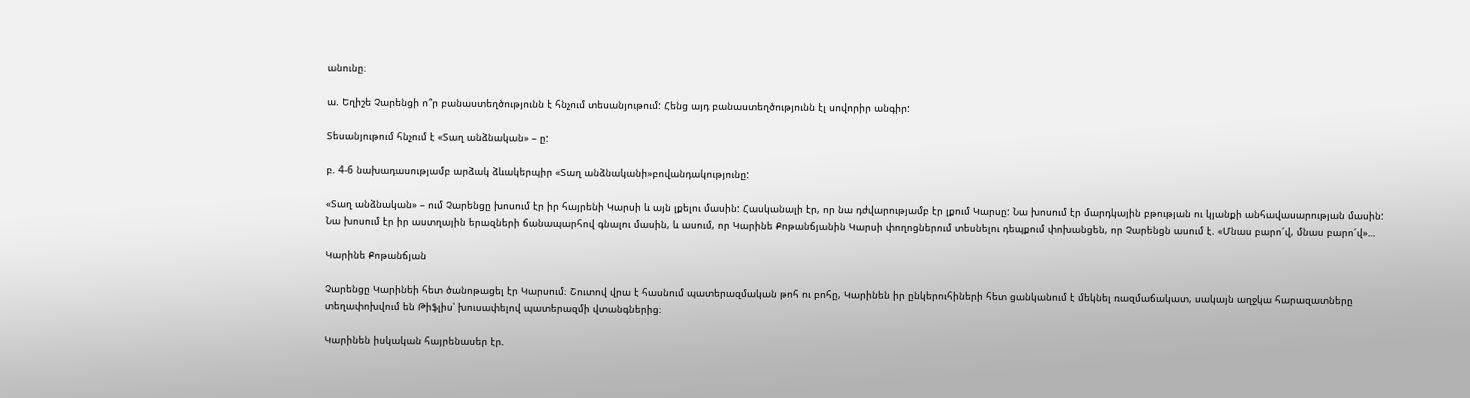անունը։

ա. Եղիշե Չարենցի ո՞ր բանաստեղծությունն է հնչում տեսանյութում: Հենց այդ բանաստեղծությունն էլ սովորիր անգիր:

Տեսանյութում հնչում է «Տաղ անձնական» – ը:

բ. 4-6 նախադասությամբ արձակ ձևակերպիր «Տաղ անձնականի»բովանդակությունը:

«Տաղ անձնական» – ում Չարենցը խոսում էր իր հայրենի Կարսի և այն լքելու մասին: Հասկանալի էր, որ նա դժվարությամբ էր լքում Կարսը: Նա խոսում էր մարդկային բթության ու կյանքի անհավասարության մասին: Նա խոսում էր իր աստղային երազների ճանապարհով գնալու մասին, և ասում, որ Կարինե Քոթանճյանին Կարսի փողոցներում տեսնելու դեպքում փոխանցեն, որ Չարենցն ասում է. «Մնաս բարո՜վ, մնաս բարո՜վ»…

Կարինե Քոթանճյան

Չարենցը Կարինեի հետ ծանոթացել էր Կարսում։ Շուտով վրա է հասնում պատերազմական թոհ ու բոհը, Կարինեն իր ընկերուհիների հետ ցանկանում է մեկնել ռազմաճակատ, սակայն աղջկա հարազատները տեղափոխվում են Թիֆլիս՝ խուսափելով պատերազմի վտանգներից։

Կարինեն իսկական հայրենասեր էր.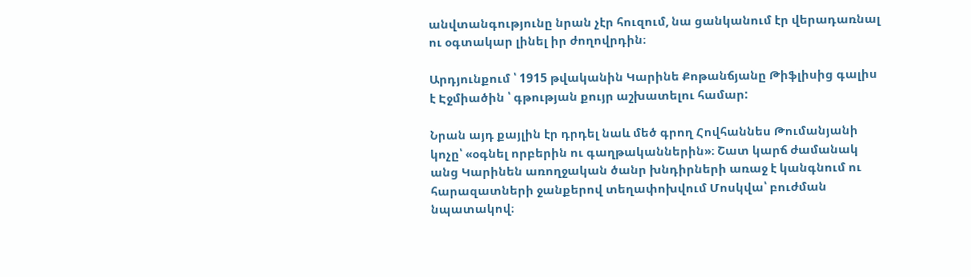անվտանգությունը նրան չէր հուզում, նա ցանկանում էր վերադառնալ ու օգտակար լինել իր ժողովրդին։

Արդյունքում ՝ 1915 թվականին Կարինե Քոթանճյանը Թիֆլիսից գալիս է Էջմիածին ՝ գթության քույր աշխատելու համար:

Նրան այդ քայլին էր դրդել նաև մեծ գրող Հովհաննես Թումանյանի կոչը՝ «օգնել որբերին ու գաղթականներին»։ Շատ կարճ ժամանակ անց Կարինեն առողջական ծանր խնդիրների առաջ է կանգնում ու հարազատների ջանքերով տեղափոխվում Մոսկվա՝ բուժման նպատակով։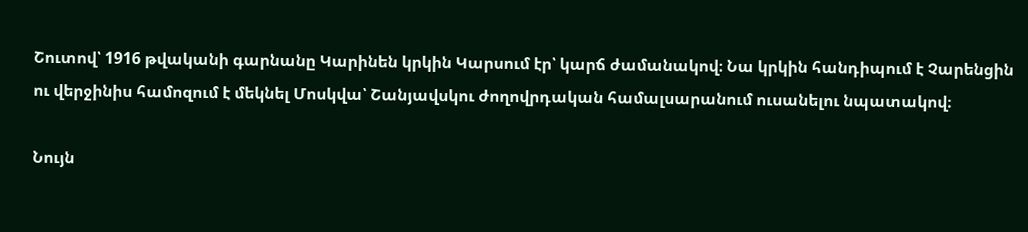Շուտով՝ 1916 թվականի գարնանը Կարինեն կրկին Կարսում էր՝ կարճ ժամանակով։ Նա կրկին հանդիպում է Չարենցին ու վերջինիս համոզում է մեկնել Մոսկվա՝ Շանյավսկու ժողովրդական համալսարանում ուսանելու նպատակով։

Նույն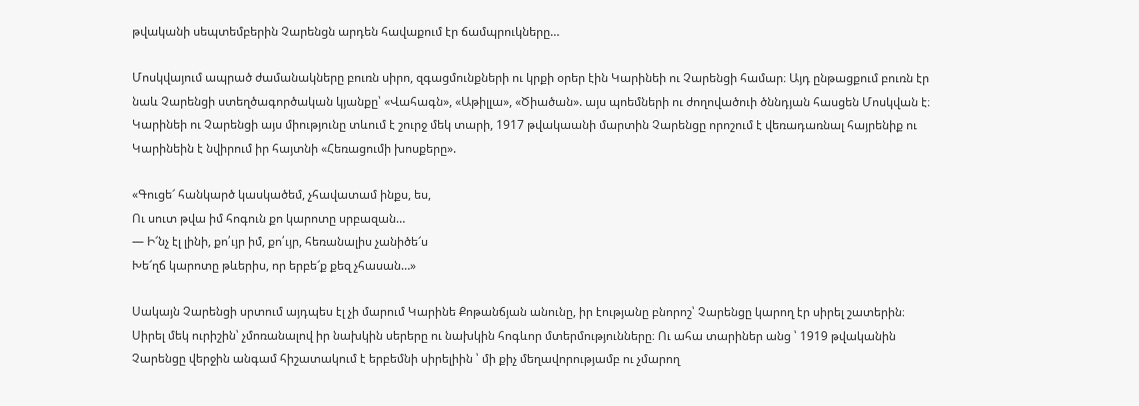թվականի սեպտեմբերին Չարենցն արդեն հավաքում էր ճամպրուկները…

Մոսկվայում ապրած ժամանակները բուռն սիրո, զգացմունքների ու կրքի օրեր էին Կարինեի ու Չարենցի համար։ Այդ ընթացքում բուռն էր նաև Չարենցի ստեղծագործական կյանքը՝ «Վահագն», «Աթիլլա», «Ծիածան». այս պոեմների ու ժողովածուի ծննդյան հասցեն Մոսկվան է։ Կարինեի ու Չարենցի այս միությունը տևում է շուրջ մեկ տարի, 1917 թվակաանի մարտին Չարենցը որոշում է վեռադառնալ հայրենիք ու Կարինեին է նվիրում իր հայտնի «Հեռացումի խոսքերը».

«Գուցե՜ հանկարծ կասկածեմ, չհավատամ ինքս, ես,
Ու սուտ թվա իմ հոգուն քո կարոտը սրբազան…
— Ի՜նչ էլ լինի, քո՛ւյր իմ, քո՛ւյր, հեռանալիս չանիծե՜ս
Խե՜ղճ կարոտը թևերիս, որ երբե՜ք քեզ չհասան…»

Սակայն Չարենցի սրտում այդպես էլ չի մարում Կարինե Քոթանճյան անունը, իր էությանը բնորոշ՝ Չարենցը կարող էր սիրել շատերին։ Սիրել մեկ ուրիշին՝ չմոռանալով իր նախկին սերերը ու նախկին հոգևոր մտերմությունները։ Ու ահա տարիներ անց ՝ 1919 թվականին Չարենցը վերջին անգամ հիշատակում է երբեմնի սիրելիին ՝ մի քիչ մեղավորությամբ ու չմարող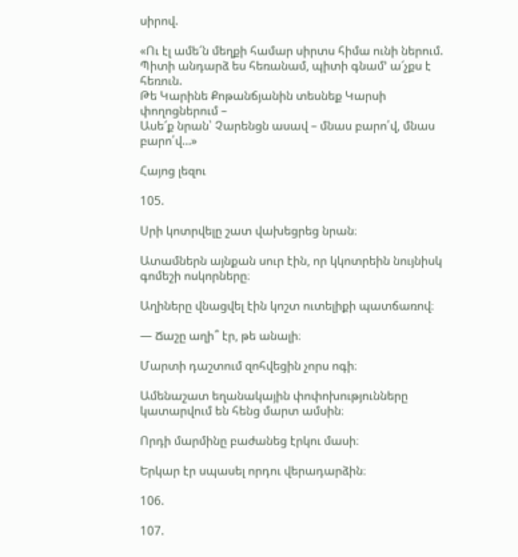սիրով.

«Ու էլ ամե՜ն մեղքի համար սիրտս հիմա ունի ներում.
Պիտի անդարձ ես հեռանամ, պիտի գնամ’ ա՜չքս է հեռուն.
Թե Կարինե Քոթանճյանին տեսնեք Կարսի փողոցներում –
Ասե՜ք նրան՝ Չարենցն ասավ – մնաս բարո՛վ, մնաս բարո՛վ…»

Հայոց լեզու

105.

Սրի կոտրվելը շատ վախեցրեց նրան։

Ատամներն այնքան սուր էին, որ կկոտրեին նույնիսկ գոմեշի ոսկորները։

Աղիները վնացվել էին կոշտ ուտելիքի պատճառով։

— Ճաշը աղի՞ էր, թե անալի։

Մարտի դաշտում զոհվեցին չորս ոգի։

Ամենաշատ եղանակային փոփոխությունները կատարվում են հենց մարտ ամսին։

Որդի մարմինը բաժանեց էրկու մասի։

Երկար էր սպասել որդու վերադարձին։

106.

107.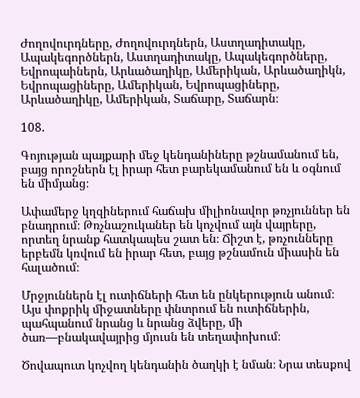Ժողովուրդները, Ժողովուրդներն, Աստղադիտակը, Ապակեգործներն, Աստղադիտակը, Ապակեգործները, Եվրոպաիներն, Արևածաղիկը, Ամերիկան, Արևածաղիկն, Եվրոպացիները, Ամերիկան, Եվրոպացիները, Արևածաղիկը, Ամերիկան, Տաճարը, Տաճարն։

108.

Գոյության պայքարի մեջ կենդանիները թշնամանում են, բայց որոշներն էլ իրար հետ բարեկամանում են և օգնում են միմյանց։

Ափամերջ կղզիներում հաճախ միլիոնավոր թռչյուններ են բնադրում։ Թռչնաշուկաներ են կոչվում այն վայրերը, որտեղ նրանք հատկապես շատ են։ Ճիշտ է, թռչունները երբեմն կռվում են իրար հետ, բայց թշնամուն միասին են հալածում։

Մրջյուններն էլ ուտիճների հետ են ընկերություն անում։ Այս փոքրիկ միջատները փնտրում են ուտիճներին, պահպանում նրանց և նրանց ձվերը, մի ծառ—բնակավայրից մյուսն են տեղափոխում։

Ծովապուտ կոչվող կենդանին ծաղկի է նման։ Նրա տեսքով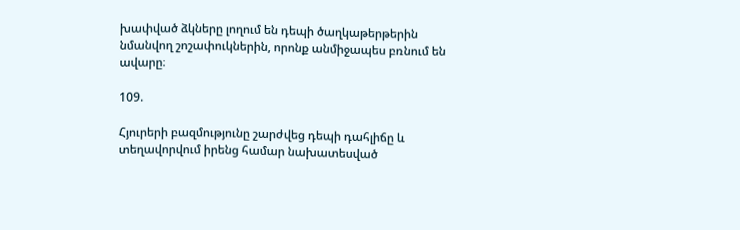խափված ձկները լողում են դեպի ծաղկաթերթերին նմանվող շոշափուկներին, որոնք անմիջապես բռնում են ավարը։

109.

Հյուրերի բազմությունը շարժվեց դեպի դահլիճը և տեղավորվում իրենց համար նախատեսված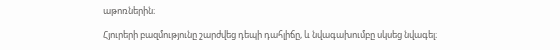աթոռներին։

Հյուրերի բազմությունը շարժվեց դեպի դահլիճը, և նվագախումբը սկսեց նվագել։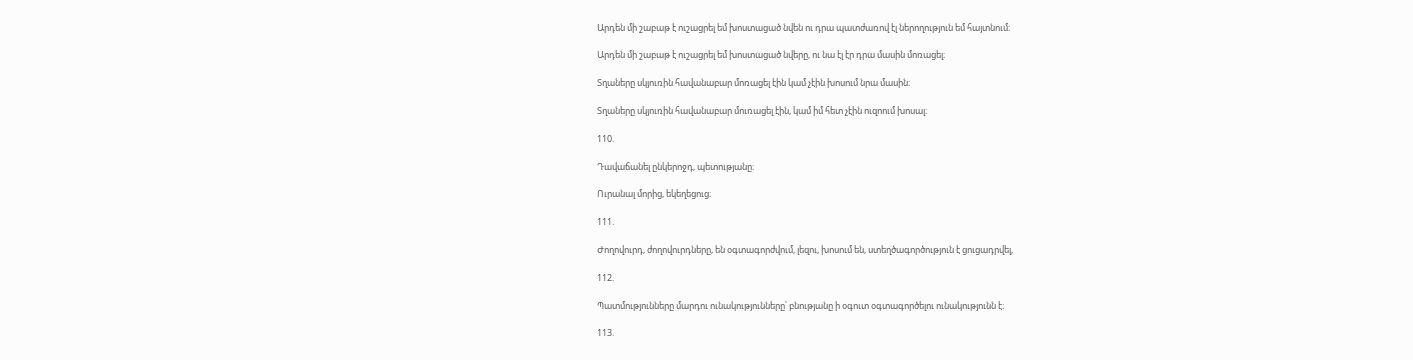Արդեն մի շաբաթ է ուշացրել եմ խոստացած նվեն ու դրա պատժառով էլ ներողություն եմ հայտնում։

Արդեն մի շաբաթ է ուշացրել եմ խոստացած նվերը, ու նա էլ էր դրա մասին մոռացել։

Տղաները սկյուռին հավանաբար մոռացել էին կամ չէին խոսում նրա մասին։

Տղաները սկյուռին հավանաբար մուռացել էին, կամ իմ հետ չէին ուզոում խոսալ։

110.

Դավաճանել ընկերոջդ, պետությանը։

Ուրանալ մորից, եկեղեցուց։

111.

Ժողովուրդ, ժողովուրդները, են օգտագորժվում, լեզու, խոսում են, ստեղծագործություն է ցուցադրվել,

112.

Պատմությունները մարդու ունակությունները՝ բնությանը ի օգուտ օգտագործելու ունակությունն է։

113.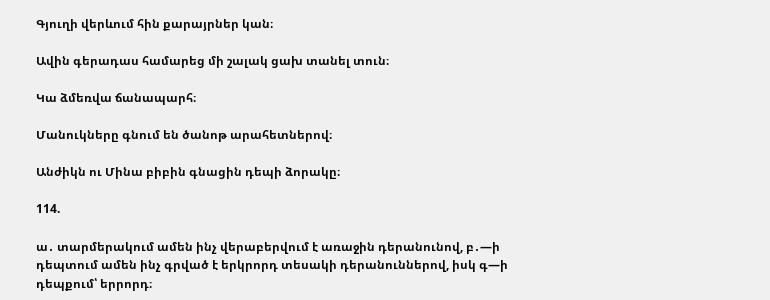Գյուղի վերևում հին քարայրներ կան։

Ավին գերադաս համարեց մի շալակ ցախ տանել տուն։

Կա ձմեռվա ճանապարհ։

Մանուկները գնում են ծանոթ արահետներով։

Անժիկն ու Մինա բիբին գնացին դեպի ձորակը։

114.

ա․ տարմերակում ամեն ինչ վերաբերվում է առաջին դերանունով, բ․—ի դեպտում ամեն ինչ գրված է երկրորդ տեսակի դերանուններով, իսկ գ—ի դեպքում՝ երրորդ։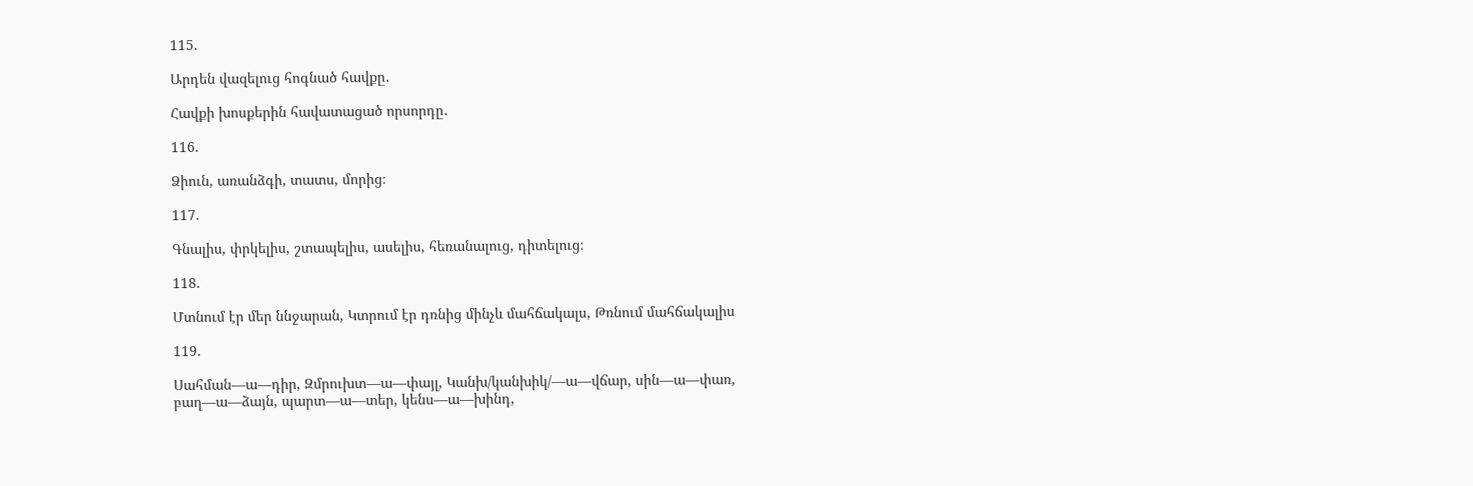115.

Արդեն վազելուց հոգնած հավքը․

Հավքի խոսքերին հավատացած որսորդը․

116.

Ձիուն, առանձգի, տատս, մորից։

117.

Գնալիս, փրկելիս, շտապելիս, ասելիս, հեռանալուց, դիտելուց։

118.

Մտնում էր մեր ննջարան, Կտրում էր դռնից մինչև մահճակալս, Թռնում մահճակալիս

119.

Սահման—ա—դիր, Զմրուխտ—ա—փայլ, Կանխ/կանխիկ/—ա—վճար, սին—ա—փառ, բաղ—ա—ձայն, պարտ—ա—տեր, կենս—ա—խինդ,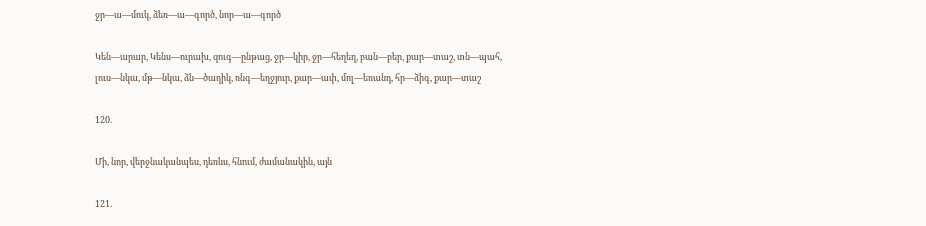ջր—ա—մուկ, ձեռ—ա—գործ, նոր—ա—գործ

Կեն—արար, Կենս—ուրախ, զուգ—ընթաց, ջր—կիր, ջր—հեղեղ, բան—բեր, քար—տաշ, տն—պահ, լուս—նկա, մթ—նկա, ձն—ծաղիկ, ռնգ—եղջյուր, քար—ափ, մոլ—եռանդ, հր—ձիգ, քար—տաշ

120.

Մի, նոր, վերջնականպես, դեռևս, հնում, ժամանակին, այն

121.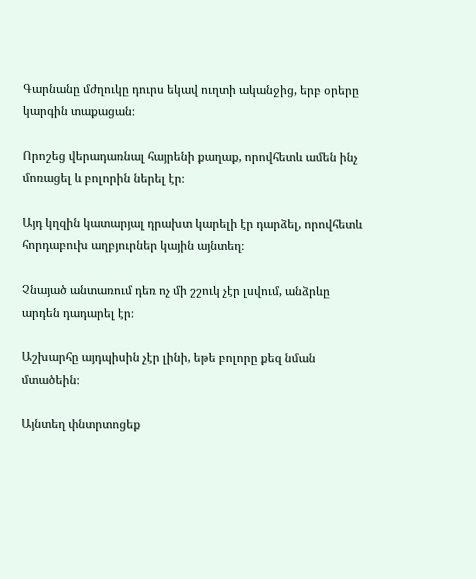Գարնանը մժղուկը դուրս եկավ ուղտի ականջից, երբ օրերը կարգին տաքացան։

Որոշեց վերադառնալ հայրենի քաղաք, որովհետև ամեն ինչ մոռացել և բոլորին ներել էր։

Այդ կղզին կատարյալ դրախտ կարելի էր դարձել, որովհետև հորդաբուխ աղբյուրներ կային այնտեղ։

Չնայած անտառում դեռ ոչ մի շշուկ չէր լսվում, անձրևը արդեն դադարել էր։

Աշխարհը այդպիսին չէր լինի, եթե բոլորը քեզ նման մտածեին։

Այնտեղ փնտրտոցեք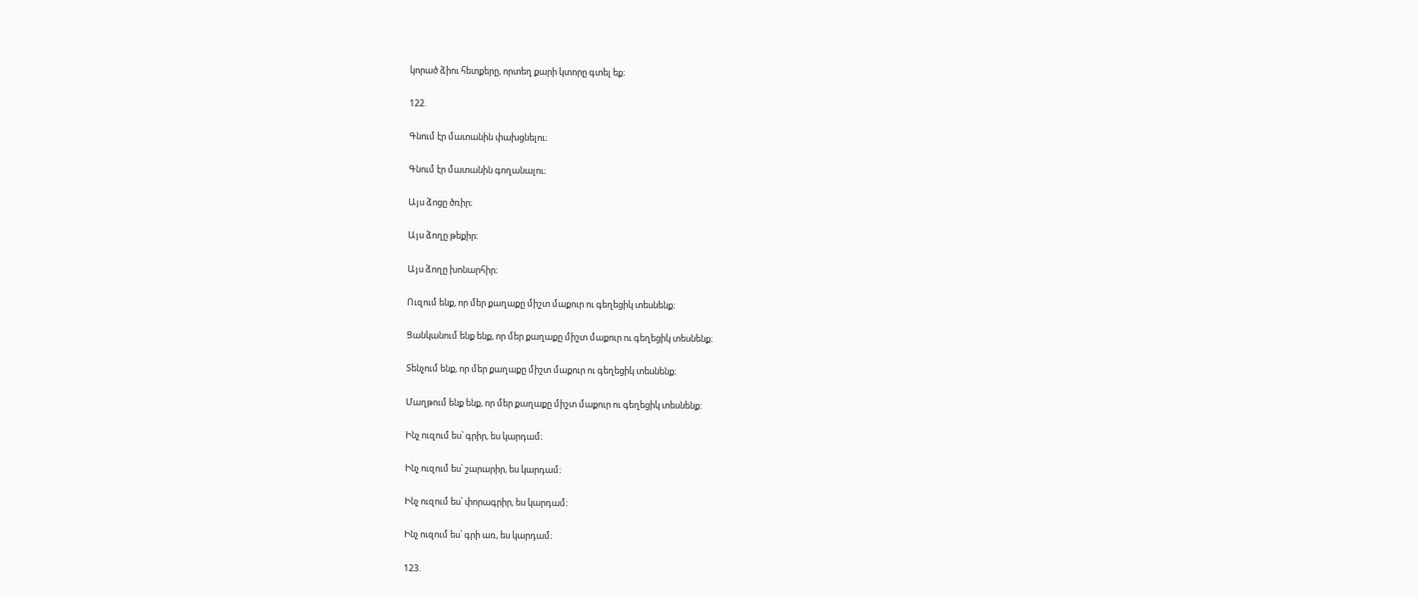կորած ձիու հետքերը, որտեղ քարի կտորը գտել եք։

122.

Գնում էր մատանին փախցնելու։

Գնում էր մատանին գողանալու։

Այս ձոցը ծռիր։

Այս ձողը թեքիր։

Այս ձողը խոնարհիր։

Ուզում ենք, որ մեր քաղաքը միշտ մաքուր ու գեղեցիկ տեսնենք։

Ցանկանում ենք ենք, որ մեր քաղաքը միշտ մաքուր ու գեղեցիկ տեսնենք։

Տենչում ենք, որ մեր քաղաքը միշտ մաքուր ու գեղեցիկ տեսնենք։

Մաղթում ենք ենք, որ մեր քաղաքը միշտ մաքուր ու գեղեցիկ տեսնենք։

Ինչ ուզում ես՝ գրիր, ես կարդամ։

Ինչ ուզում ես՝ շարարիր, ես կարդամ։

Ինչ ուզում ես՝ փորագրիր, ես կարդամ։

Ինչ ուզում ես՝ գրի առ, ես կարդամ։

123.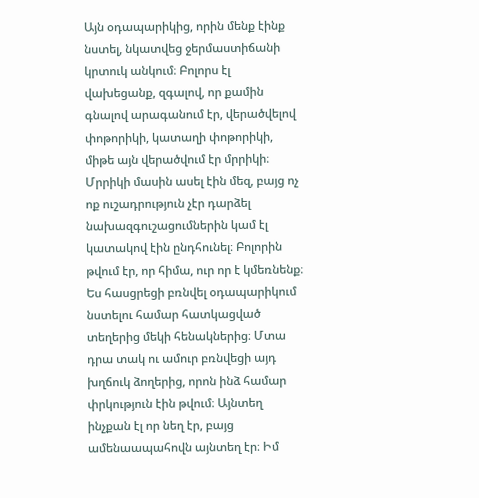Այն օդապարիկից, որին մենք էինք նստել, նկատվեց ջերմաստիճանի կրտուկ անկում։ Բոլորս էլ վախեցանք, զգալով, որ քամին գնալով արագանում էր, վերածվելով փոթորիկի, կատաղի փոթորիկի, միթե այն վերածվում էր մրրիկի։ Մրրիկի մասին ասել էին մեզ, բայց ոչ ոք ուշադրություն չէր դարձել նախազգուշացումներին կամ էլ կատակով էին ընդհունել։ Բոլորին թվում էր, որ հիմա, ուր որ է կմեռնենք։ Ես հասցրեցի բռնվել օդապարիկում նստելու համար հատկացված տեղերից մեկի հենակներից։ Մտա դրա տակ ու ամուր բռնվեցի այդ խղճուկ ձողերից, որոն ինձ համար փրկություն էին թվում։ Այնտեղ ինչքան էլ որ նեղ էր, բայց ամենաապահովն այնտեղ էր։ Իմ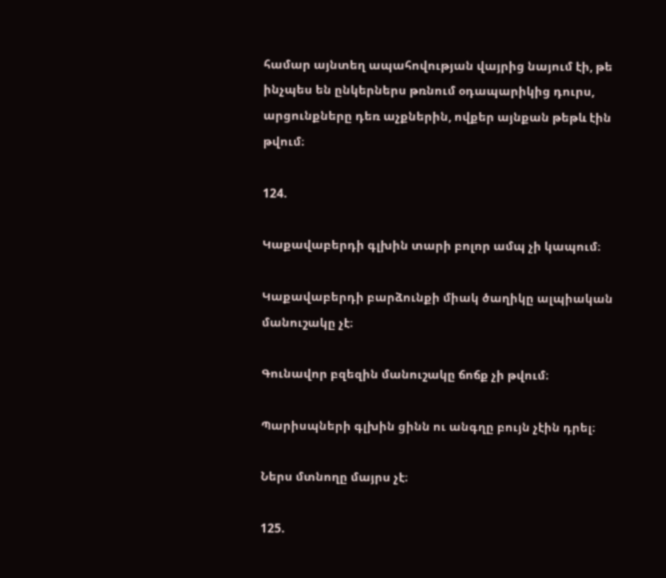համար այնտեղ ապահովության վայրից նայում էի, թե ինչպես են ընկերներս թռնում օդապարիկից դուրս, արցունքները դեռ աչքներին, ովքեր այնքան թեթև էին թվում։

124.

Կաքավաբերդի գլխին տարի բոլոր ամպ չի կապում։

Կաքավաբերդի բարձունքի միակ ծաղիկը ալպիական մանուշակը չէ։

Գունավոր բզեզին մանուշակը ճոճք չի թվում։

Պարիսպների գլխին ցինն ու անգղը բույն չէին դրել։

Ներս մտնողը մայրս չէ։

125.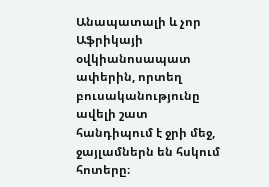Անապատալի և չոր Աֆրիկայի օվկիանոսապատ ափերին, որտեղ բուսականությունը ավելի շատ հանդիպում է ջրի մեջ, ջայլամներն են հսկում հոտերը։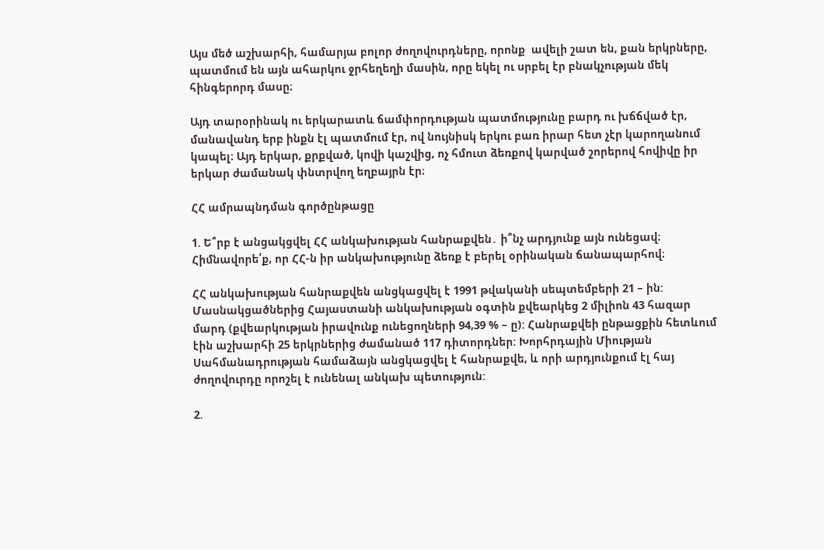Այս մեծ աշխարհի, համարյա բոլոր ժողովուրդները, որոնք  ավելի շատ են, քան երկրները, պատմում են այն ահարկու ջրհեղեղի մասին, որը եկել ու սրբել էր բնակչության մեկ հինգերորդ մասը։

Այդ տարօրինակ ու երկարատև ճամփորդության պատմությունը բարդ ու խճճված էր, մանավանդ երբ ինքն էլ պատմում էր, ով նույնիսկ երկու բառ իրար հետ չէր կարողանում կապել։ Այդ երկար, քրքված, կովի կաշվից, ոչ հմուտ ձեռքով կարված շորերով հովիվը իր երկար ժամանակ փնտրվող եղբայրն էր։

ՀՀ ամրապնդման գործընթացը

1. Ե՞րբ է անցակցվել ՀՀ անկախության հանրաքվեն․ ի՞նչ արդյունք այն ունեցավ։ Հիմնավորե՛ք, որ ՀՀ-ն իր անկախությունը ձեռք է բերել օրինական ճանապարհով։

ՀՀ անկախության հանրաքվեն անցկացվել է 1991 թվականի սեպտեմբերի 21 – ին: Մասնակցածներից Հայաստանի անկախության օգտին քվեարկեց 2 միլիոն 43 հազար մարդ (քվեարկության իրավունք ունեցողների 94,39 % – ը): Հանրաքվեի ընթացքին հետևում էին աշխարհի 25 երկրներից ժամանած 117 դիտորդներ: Խորհրդային Միության Սահմանադրության համաձայն անցկացվել է հանրաքվե, և որի արդյունքում էլ հայ ժողովուրդը որոշել է ունենալ անկախ պետություն:

2.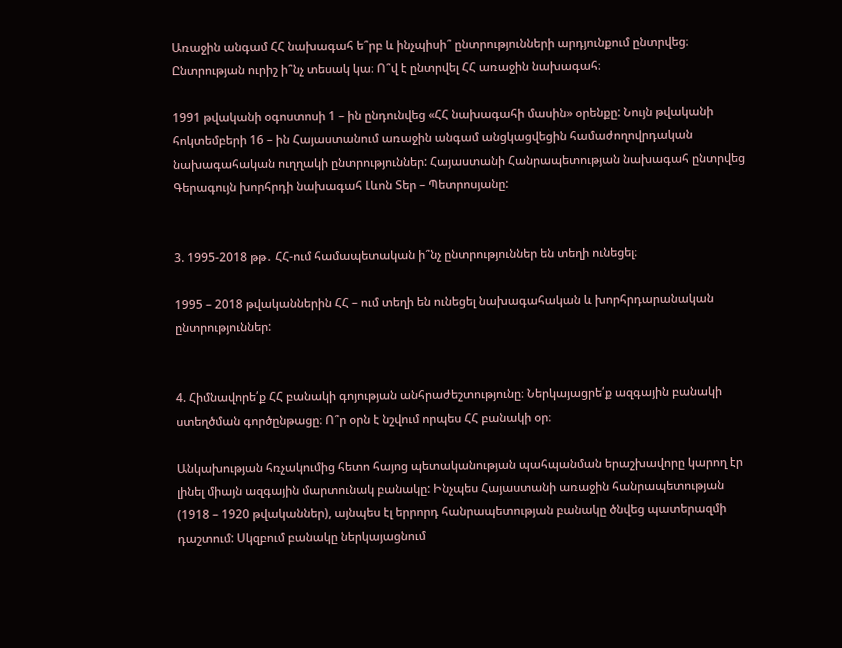Առաջին անգամ ՀՀ նախագահ ե՞րբ և ինչպիսի՞ ընտրությունների արդյունքում ընտրվեց։ Ընտրության ուրիշ ի՞նչ տեսակ կա։ Ո՞վ է ընտրվել ՀՀ առաջին նախագահ։

1991 թվականի օգոստոսի 1 – ին ընդունվեց «ՀՀ նախագահի մասին» օրենքը: Նույն թվականի հոկտեմբերի 16 – ին Հայաստանում առաջին անգամ անցկացվեցին համաժողովրդական նախագահական ուղղակի ընտրություններ: Հայաստանի Հանրապետության նախագահ ընտրվեց Գերագույն խորհրդի նախագահ Լևոն Տեր – Պետրոսյանը:


3. 1995-2018 թթ․ ՀՀ-ում համապետական ի՞նչ ընտրություններ են տեղի ունեցել։

1995 – 2018 թվականներին ՀՀ – ում տեղի են ունեցել նախագահական և խորհրդարանական ընտրություններ:


4. Հիմնավորե՛ք ՀՀ բանակի գոյության անհրաժեշտությունը։ Ներկայացրե՛ք ազգային բանակի ստեղծման գործընթացը։ Ո՞ր օրն է նշվում որպես ՀՀ բանակի օր։

Անկախության հռչակումից հետո հայոց պետականության պահպանման երաշխավորը կարող էր լինել միայն ազգային մարտունակ բանակը: Ինչպես Հայաստանի առաջին հանրապետության (1918 – 1920 թվականներ), այնպես էլ երրորդ հանրապետության բանակը ծնվեց պատերազմի դաշտում: Սկզբում բանակը ներկայացնում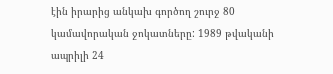էին իրարից անկախ գործող շուրջ 80 կամավորական ջոկատները: 1989 թվականի ապրիլի 24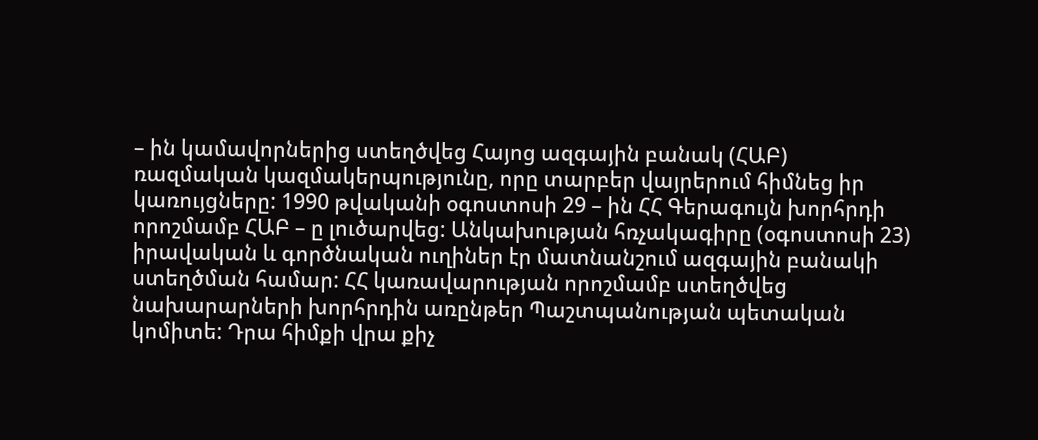– ին կամավորներից ստեղծվեց Հայոց ազգային բանակ (ՀԱԲ) ռազմական կազմակերպությունը, որը տարբեր վայրերում հիմնեց իր կառույցները: 1990 թվականի օգոստոսի 29 – ին ՀՀ Գերագույն խորհրդի որոշմամբ ՀԱԲ – ը լուծարվեց: Անկախության հռչակագիրը (օգոստոսի 23) իրավական և գործնական ուղիներ էր մատնանշում ազգային բանակի ստեղծման համար: ՀՀ կառավարության որոշմամբ ստեղծվեց նախարարների խորհրդին առընթեր Պաշտպանության պետական կոմիտե: Դրա հիմքի վրա քիչ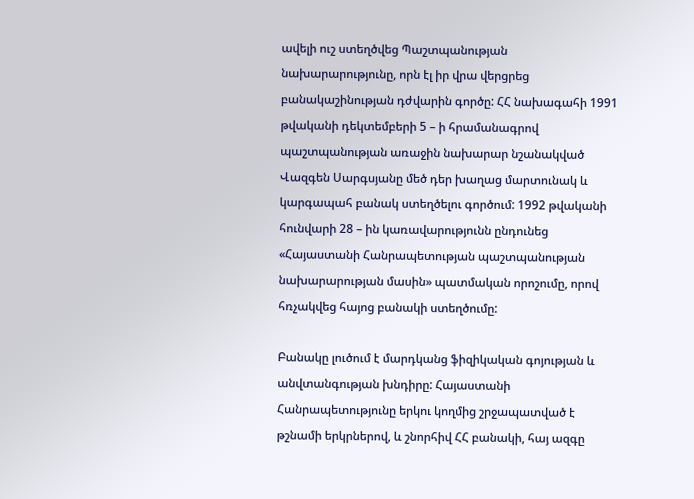ավելի ուշ ստեղծվեց Պաշտպանության նախարարությունը, որն էլ իր վրա վերցրեց բանակաշինության դժվարին գործը: ՀՀ նախագահի 1991 թվականի դեկտեմբերի 5 – ի հրամանագրով պաշտպանության առաջին նախարար նշանակված Վազգեն Սարգսյանը մեծ դեր խաղաց մարտունակ և կարգապահ բանակ ստեղծելու գործում: 1992 թվականի հունվարի 28 – ին կառավարությունն ընդունեց «Հայաստանի Հանրապետության պաշտպանության նախարարության մասին» պատմական որոշումը, որով հռչակվեց հայոց բանակի ստեղծումը:

Բանակը լուծում է մարդկանց ֆիզիկական գոյության և անվտանգության խնդիրը: Հայաստանի Հանրապետությունը երկու կողմից շրջապատված է թշնամի երկրներով, և շնորհիվ ՀՀ բանակի, հայ ազգը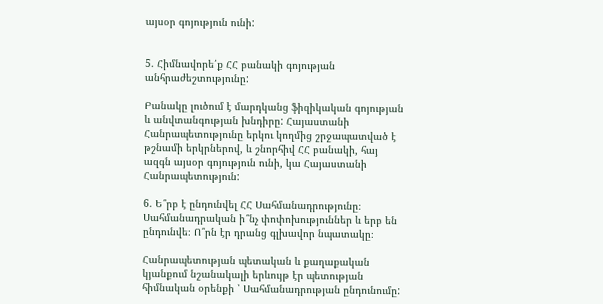այսօր գոյություն ունի:


5. Հիմնավորե՛ք ՀՀ բանակի գոյության անհրաժեշտությունը:

Բանակը լուծում է մարդկանց ֆիզիկական գոյության և անվտանգության խնդիրը: Հայաստանի Հանրապետությունը երկու կողմից շրջապատված է թշնամի երկրներով, և շնորհիվ ՀՀ բանակի, հայ ազգն այսօր գոյություն ունի, կա Հայաստանի Հանրապետություն:

6. Ե՞րբ է ընդունվել ՀՀ Սահմանադրությունը։ Սահմանադրական ի՞նչ փոփոխություններ և երբ են ընդունվե։ Ո՞րն էր դրանց գլխավոր նպատակը։

Հանրապետության պետական և քաղաքական կյանքում նշանակալի երևույթ էր պետության հիմնական օրենքի ՝ Սահմանադրության ընդունումը: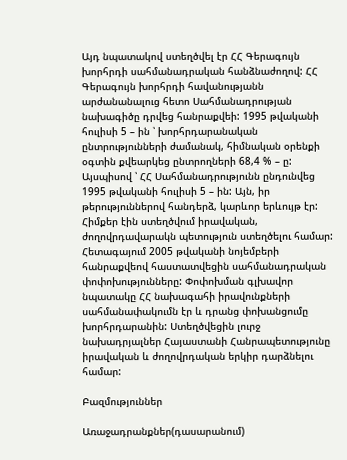Այդ նպատակով ստեղծվել էր ՀՀ Գերագույն խորհրդի սահմանադրական հանձնաժողով: ՀՀ Գերագույն խորհրդի հավանությանն արժանանալուց հետո Սահմանադրության նախագիծը դրվեց հանրաքվեի: 1995 թվականի հուլիսի 5 – ին ՝ խորհրդարանական ընտրությունների ժամանակ, հիմնական օրենքի օգտին քվեարկեց ընտրողների 68,4 % – ը: Այսպիսով ՝ ՀՀ Սահմանադրությունն ընդունվեց 1995 թվականի հուլիսի 5 – ին: Այն, իր թերություններով հանդերձ, կարևոր երևույթ էր: Հիմքեր էին ստեղծվում իրավական, ժողովրդավարակն պետություն ստեղծելու համար: Հետագայում 2005 թվականի նոյեմբերի հանրաքվեով հաստատվեցին սահմանադրական փոփոխությունները: Փոփոխման գլխավոր նպատակը ՀՀ նախագահի իրավունքների սահմանափակումն էր և դրանց փոխանցումը խորհրդարանին: Ստեղծվեցին լուրջ նախադրյալներ Հայաստանի Հանրապետությունը իրավական և ժողովրդական երկիր դարձնելու համար:

Բազմություններ

Առաջադրանքներ(դասարանում)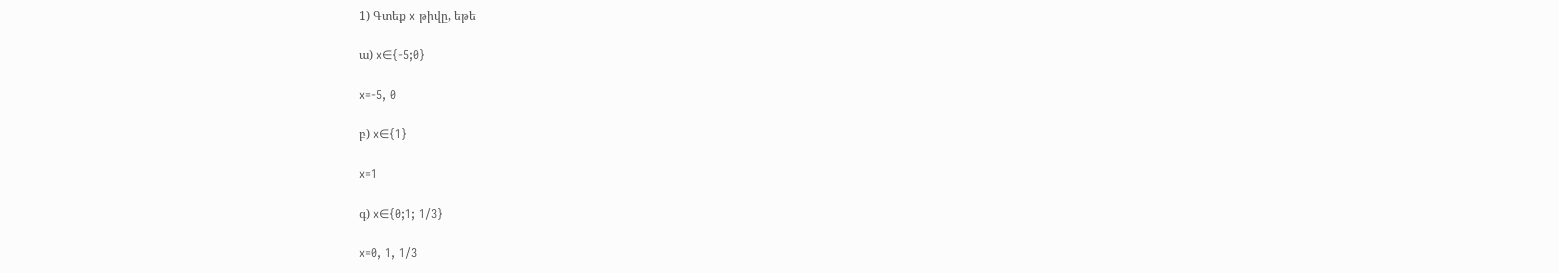1) Գտեք x թիվը, եթե

ա) x∈{-5;0}

x=-5, 0

բ) x∈{1}

x=1

գ) x∈{0;1; 1/3}

x=0, 1, 1/3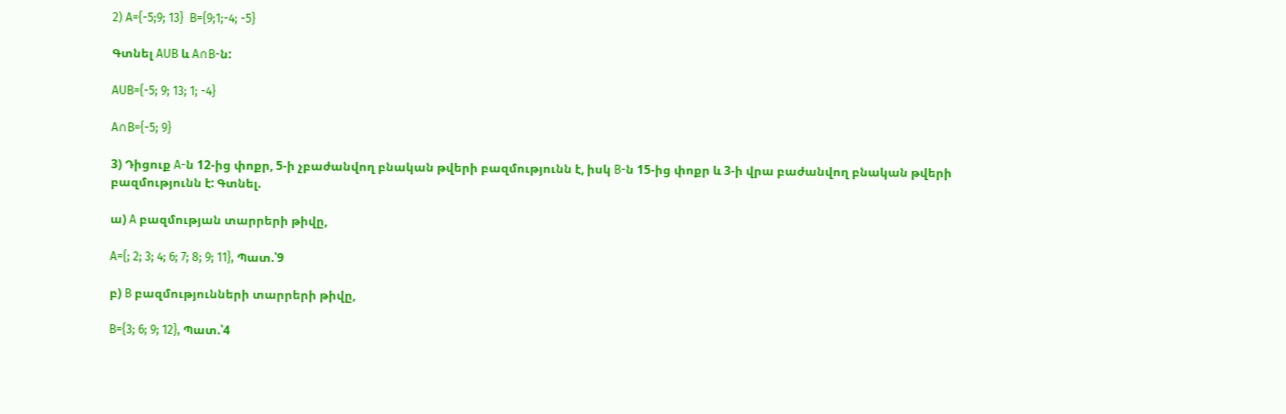2) A={-5;9; 13}  B={9;1;-4; -5}

Գտնել AUB և A∩B-ն:

AUB={-5; 9; 13; 1; -4}

A∩B={-5; 9}

3) Դիցուք A-ն 12-ից փոքր, 5-ի չբաժանվող բնական թվերի բազմությունն է, իսկ B-ն 15-ից փոքր և 3-ի վրա բաժանվող բնական թվերի բազմությունն է: Գտնել.

ա) A բազմության տարրերի թիվը,

A={; 2; 3; 4; 6; 7; 8; 9; 11}, Պատ.՝9

բ) B բազմությունների տարրերի թիվը,

B={3; 6; 9; 12}, Պատ.՝4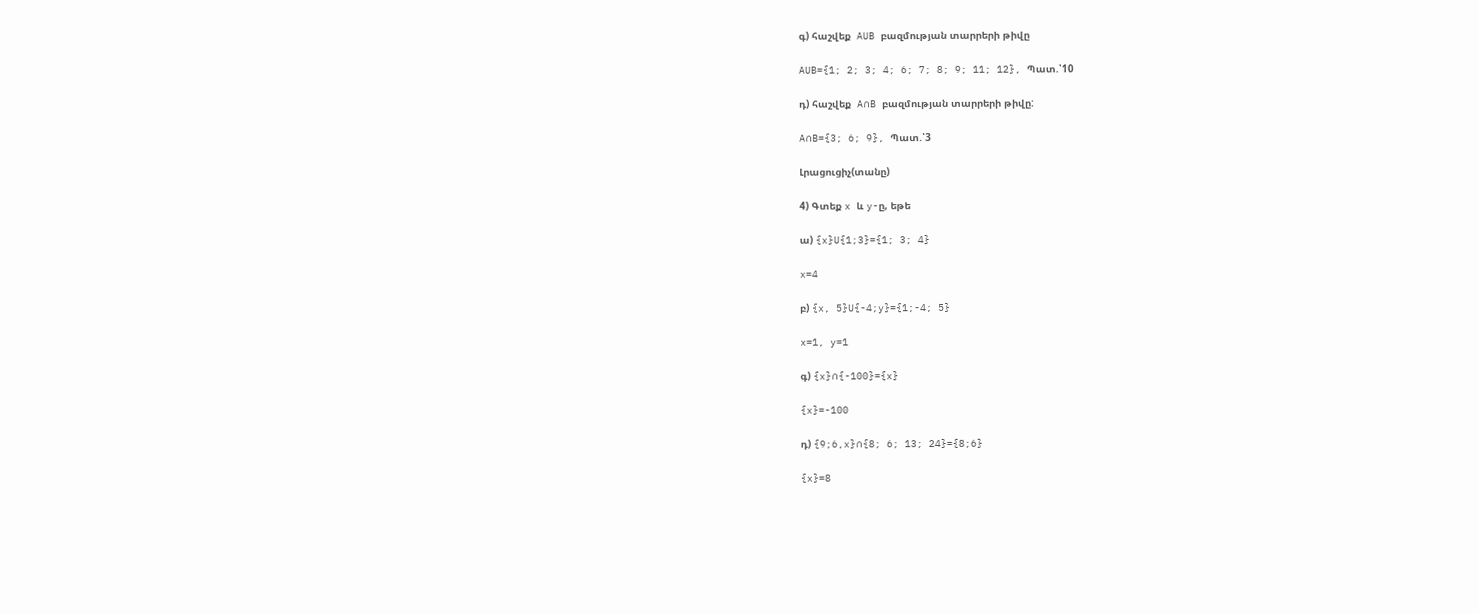գ) հաշվեք  AUB բազմության տարրերի թիվը

AUB={1; 2; 3; 4; 6; 7; 8; 9; 11; 12}, Պատ.՝10

դ) հաշվեք  A∩B բազմության տարրերի թիվը:

A∩B={3; 6; 9}, Պատ.՝3

Լրացուցիչ(տանը)

4) Գտեք x և y-ը, եթե

ա) {x}U{1;3}={1; 3; 4}

x=4

բ) {x, 5}U{-4;y}={1;-4; 5}

x=1, y=1

գ) {x}∩{-100}={x}

{x}=-100

դ) {9;6,x}∩{8; 6; 13; 24}={8;6}

{x}=8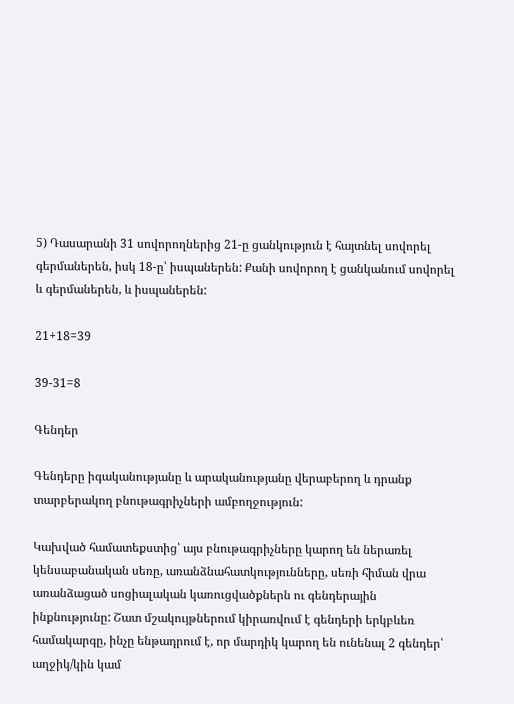5) Դասարանի 31 սովորողներից 21-ը ցանկություն է հայտնել սովորել գերմաներեն, իսկ 18-ը՝ իսպաներեն: Քանի սովորող է ցանկանում սովորել և գերմաներեն, և իսպաներեն:

21+18=39

39-31=8

Գենդեր

Գենդերը իգականությանը և արականությանը վերաբերող և դրանք տարբերակող բնութագրիչների ամբողջություն:

Կախված համատեքստից՝ այս բնութագրիչները կարող են ներառել կենսաբանական սեռը, առանձնահատկությունները, սեռի հիման վրա առանձացած սոցիալական կառուցվածքներն ու գենդերային ինքնությունը: Շատ մշակույթներում կիրառվում է գենդերի երկբևեռ համակարգը, ինչը ենթադրում է, որ մարդիկ կարող են ունենալ 2 գենդեր՝ աղջիկ/կին կամ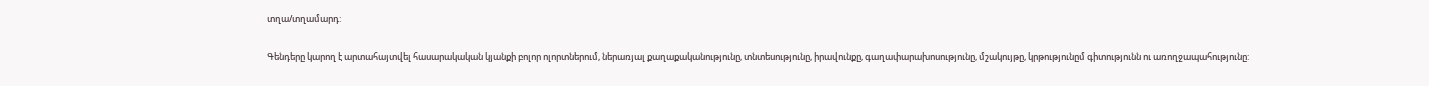տղա/տղամարդ:

Գենդերը կարող է արտահայտվել հասարակական կյանքի բոլոր ոլորտներում, ներառյալ քաղաքականությունը, տնտեսությունը, իրավունքը, գաղափարախոսությունը, մշակույթը, կրթությունըմ գիտությունն ու առողջապահությունը: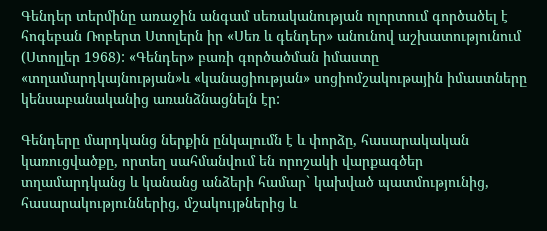Գենդեր տերմինը առաջին անգամ սեռականության ոլորտում գործածել է հոգեբան Ռոբերտ Ստոլերն իր «Սեռ և գենդեր» անունով աշխատությունում (Ստոլլեր 1968): «Գենդեր» բառի գործածման իմաստը «տղամարդկայնության»և «կանացիության» սոցիոմշակութային իմաստները կենսաբանականից առանձնացնելն էր:

Գենդերը մարդկանց ներքին ընկալումն է և փորձը, հասարակական կառուցվածքը, որտեղ սահմանվում են որոշակի վարքագծեր տղամարդկանց և կանանց անձերի համար` կախված պատմությունից, հասարակություններից, մշակույթներից և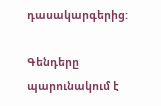դասակարգերից:

Գենդերը պարունակում է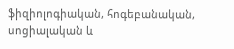ֆիզիոլոգիական, հոգեբանական, սոցիալական և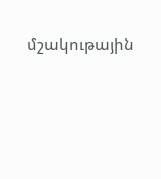մշակութային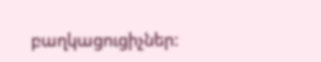բաղկացուցիչներ: